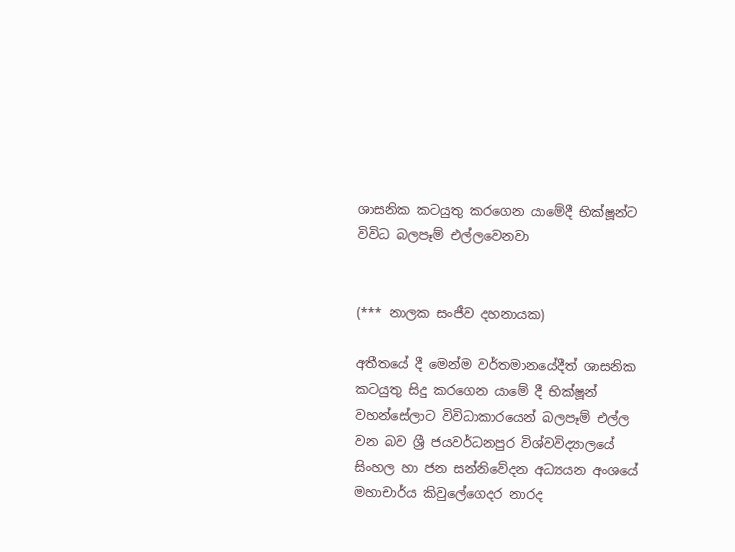ශාසනික කටයුතු කරගෙන යාමේදී භික්ෂූන්ට විවිධ බලපෑම් එල්ලවෙනවා


(*** නාලක සංජීව දහනායක)

අතීතයේ දී මෙන්ම වර්තමානයේදීත් ශාසනික කටයුතු සිදු කරගෙන යාමේ දී භික්ෂූන් වහන්සේලාට විවිධාකාරයෙන් බලපෑම් එල්ල වන බව ශ්‍රී ජයවර්ධනපුර විශ්වවිද්‍යාලයේ සිංහල හා ජන සන්නිවේදන අධ්‍යයන අංශයේ මහාචාර්ය කිවුලේගෙදර නාරද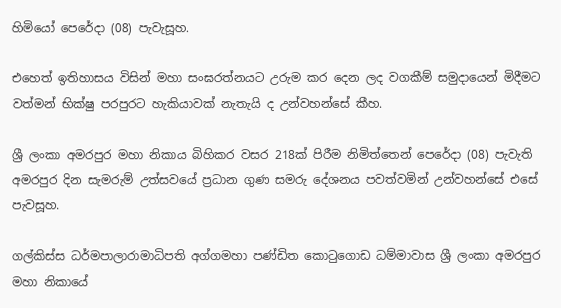හිමියෝ පෙරේදා (08) පැවැසූහ.

එහෙත් ඉතිහාසය විසින් මහා සංඝරත්නයට උරුම කර දෙන ලද වගකීම් සමුදායෙන් මිදීමට වත්මන් භික්ෂු පරපුරට හැකියාවක් නැතැයි ද උන්වහන්සේ කීහ.

ශ්‍රී ලංකා අමරපුර මහා නිකාය බිහිකර වසර 218ක් පිරීම නිමිත්තෙන් පෙරේදා (08) පැවැති අමරපුර දින සැමරුම් උත්සවයේ ප්‍රධාන ගුණ සමරු දේශනය පවත්වමින් උන්වහන්සේ එසේ පැවසූහ.

ගල්කිස්ස ධර්මපාලාරාමාධිපති අග්ගමහා පණ්ඩිත කොටුගොඩ ධම්මාවාස ශ්‍රී ලංකා අමරපුර මහා නිකායේ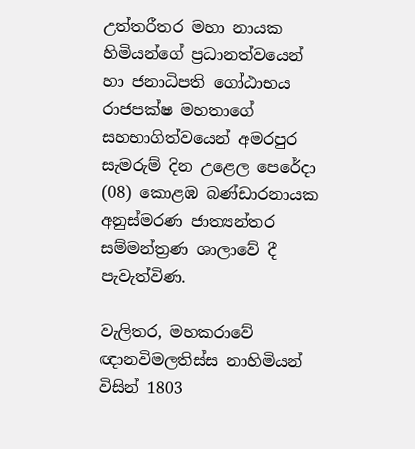උත්තරීතර මහා නායක හිමියන්ගේ ප්‍රධානත්වයෙන් හා ජනාධිපති ගෝඨාභය රාජපක්ෂ මහතාගේ සහභාගිත්වයෙන් අමරපුර සැමරුම් දින උළෙල පෙරේදා (08) කොළඹ බණ්ඩාරනායක අනුස්මරණ ජාත්‍යන්තර සම්මන්ත්‍රණ ශාලාවේ දී පැවැත්විණ.

වැලිතර, මහකරාවේ ඥානවිමලතිස්ස නාහිමියන් විසින් 1803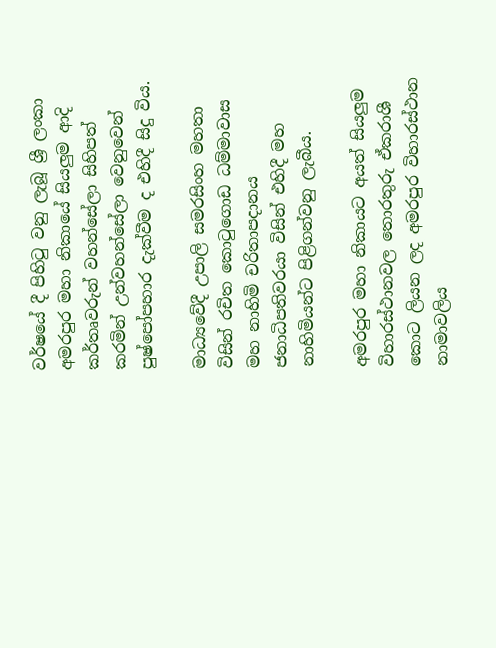වර්ෂයේ දී පිහිටු වනු ලැබූ ශ්‍රී ලංකා අමරපුර මහා නිකායේ සියලුම ආදි කර්තෘවරුන් වහන්සේලා සිහිපත් කරමින් උන්වහන්සේලා වෙනුවෙන් පුෂ්පෝපහාර දැක්වීම ද එහිදී සිදු විය.

මාධ්‍යවේදී උපාලි සමරසිංහ මහතා විසින් රචිත කොටුගොඩ ධම්මාවාස මහ නාහිමි චරිතාපදානය ජනාධිපතිවරයා විසින් එහිදී මහ නාහිමියන්ට පිළිගන්වනු ලැබීය.

අමරපුර මහා නිකායට අයත් සියලුම විහාරස්ථානවල තොරතුරු ඒකරාශී කොට ලියන ලද අමරපුර විහාරස්ථාන නාමාවලිය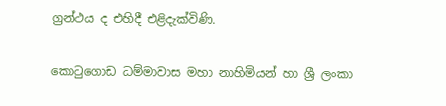ග්‍රන්ථය ද එහිදී එළිදැක්විණි.

කොටුගොඩ ධම්මාවාස මහා නාහිමියන් හා ශ්‍රී ලංකා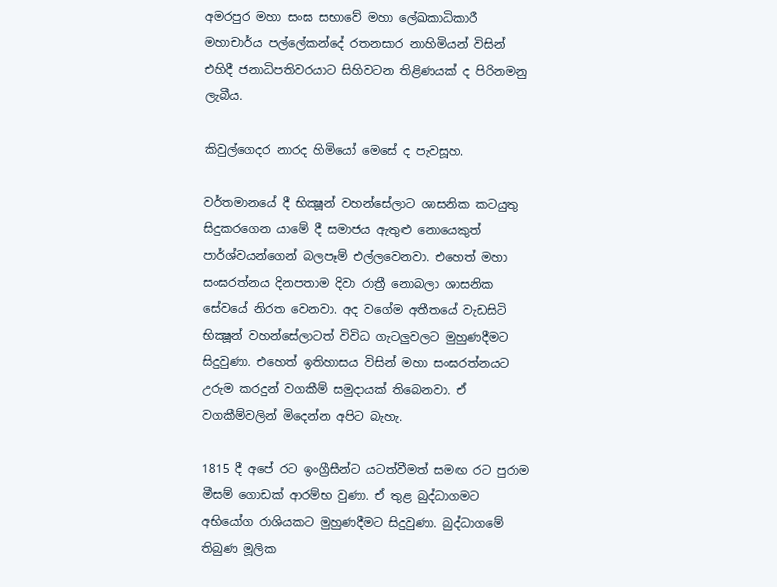අමරපුර මහා සංඝ සභාවේ මහා ලේඛකාධිකාරී මහාචාර්ය පල්ලේකන්දේ රතනසාර නාහිමියන් විසින් එහිදී ජනාධිපතිවරයාට සිහිවටන තිළිණයක් ද පිරිනමනු ලැබීය.

කිවුල්ගෙදර නාරද හිමියෝ මෙසේ ද පැවසූහ.

වර්තමානයේ දී භික්‍ෂූන් වහන්සේලාට ශාසනික කටයුතු සිදුකරගෙන යාමේ දී සමාජය ඇතුළු නොයෙකුත් පාර්ශ්වයන්ගෙන් බලපෑම් එල්ලවෙනවා. එහෙත් මහා සංඝරත්නය දිනපතාම දිවා රාත්‍රී නොබලා ශාසනික සේවයේ නිරත වෙනවා. අද වගේම අතීතයේ වැඩසිටි භික්‍ෂූන් වහන්සේලාටත් විවිධ ගැටලුවලට මුහුණදීමට සිදුවුණා. එහෙත් ඉතිහාසය විසින් මහා සංඝරත්නයට උරුම කරදුන් වගකීම් සමුදායක් තිබෙනවා. ඒ වගකීම්වලින් මිදෙන්න අපිට බැහැ.

1815 දී අපේ රට ඉංග්‍රීසීන්ට යටත්වීමත් සමඟ රට පුරාම මීසම් ගොඩක් ආරම්භ වුණා. ඒ තුළ බුද්ධාගමට අභියෝග රාශියකට මුහුණදීමට සිදුවුණා. බුද්ධාගමේ තිබුණ මූලික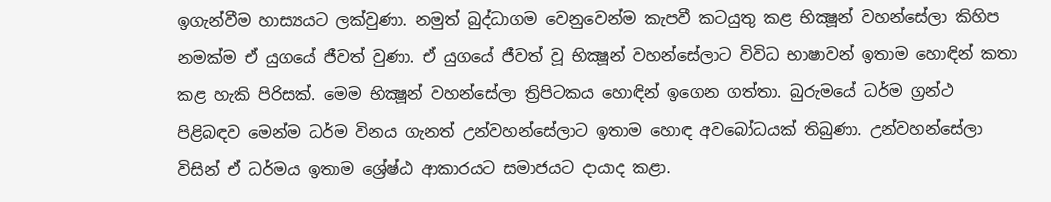ඉගැන්වීම හාස්‍යයට ලක්වුණා. නමුත් බුද්ධාගම වෙනුවෙන්ම කැපවී කටයුතු කළ භික්‍ෂූන් වහන්සේලා කිහිප නමක්ම ඒ යුගයේ ජීවත් වුණා. ඒ යුගයේ ජීවත් වූ භික්‍ෂූන් වහන්සේලාට විවිධ භාෂාවන් ඉතාම හොඳින් කතා කළ හැකි පිරිසක්. මෙම භික්‍ෂූන් වහන්සේලා ත්‍රිපිටකය හොඳින් ඉගෙන ගත්තා. බුරුමයේ ධර්ම ග්‍රන්ථ පිළිබඳව මෙන්ම ධර්ම විනය ගැනත් උන්වහන්සේලාට ඉතාම හොඳ අවබෝධයක් තිබුණා. උන්වහන්සේලා විසින් ඒ ධර්මය ඉතාම ශ්‍රේෂ්ඨ ආකාරයට සමාජයට දායාද කළා.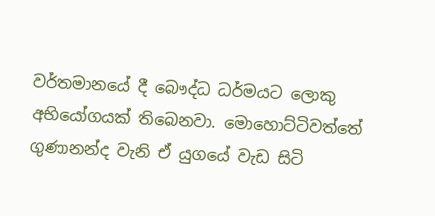වර්තමානයේ දී බෞද්ධ ධර්මයට ලොකු අභියෝගයක් තිබෙනවා. මොහොට්ටිවත්තේ ගුණානන්ද වැනි ඒ යුගයේ වැඩ සිටි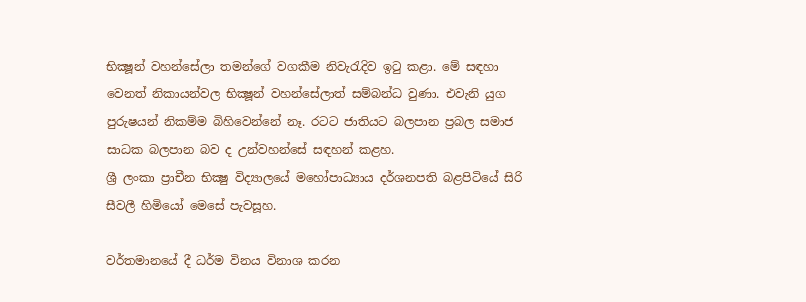භික්‍ෂූන් වහන්සේලා තමන්ගේ වගකීම නිවැරැදිව ඉටු කළා. මේ සඳහා වෙනත් නිකායන්වල භික්‍ෂූන් වහන්සේලාත් සම්බන්ධ වුණා. එවැනි යුග පුරුෂයන් නිකම්ම බිහිවෙන්නේ නෑ. රටට ජාතියට බලපාන ප්‍රබල සමාජ සාධක බලපාන බව ද උන්වහන්සේ සඳහන් කළහ.
ශ්‍රී ලංකා ප්‍රාචීන භික්‍ෂු විද්‍යාලයේ මහෝපාධ්‍යාය දර්ශනපති බළපිටියේ සිරි සීවලී හිමියෝ මෙසේ පැවසූහ.

වර්තමානයේ දී ධර්ම විනය විනාශ කරන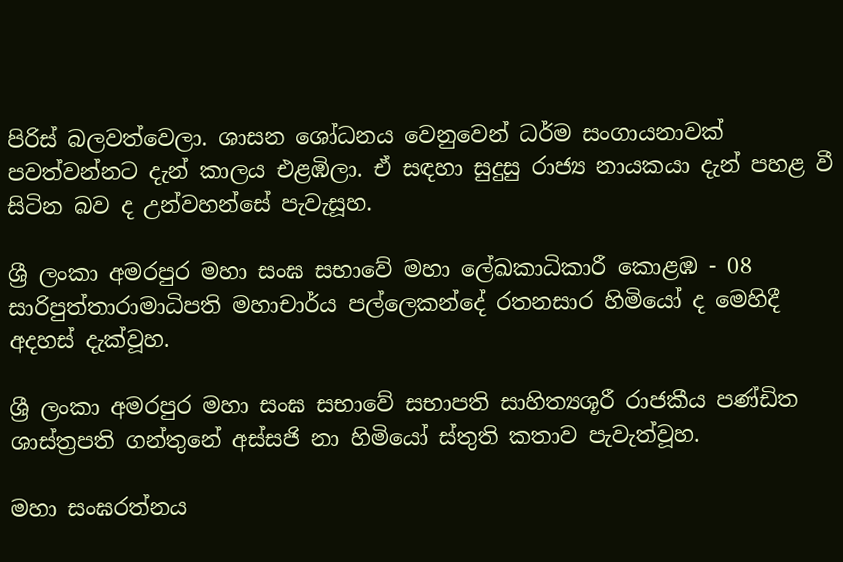පිරිස් බලවත්වෙලා. ශාසන ශෝධනය වෙනුවෙන් ධර්ම සංගායනාවක් පවත්වන්නට දැන් කාලය එළඹිලා. ඒ සඳහා සුදුසු රාජ්‍ය නායකයා දැන් පහළ වී සිටින බව ද උන්වහන්සේ පැවැසූහ.

ශ්‍රී ලංකා අමරපුර මහා සංඝ සභාවේ මහා ලේඛකාධිකාරී කොළඹ - 08 සාරිපුත්තාරාමාධිපති මහාචාර්ය පල්ලෙකන්දේ රතනසාර හිමියෝ ද මෙහිදී අදහස් දැක්වූහ.

ශ්‍රී ලංකා අමරපුර මහා සංඝ සභාවේ සභාපති සාහිත්‍යශූරී රාජකීය පණ්ඩිත ශාස්ත්‍රපති ගන්තුනේ අස්සජි නා හිමියෝ ස්තුති කතාව පැවැත්වූහ.

මහා සංඝරත්නය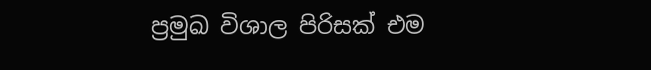ප්‍රමුඛ විශාල පිරිසක් එම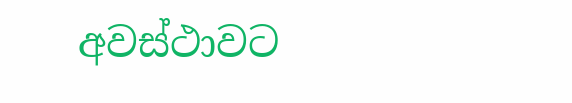අවස්ථාවට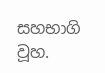සහභාගි වූහ.